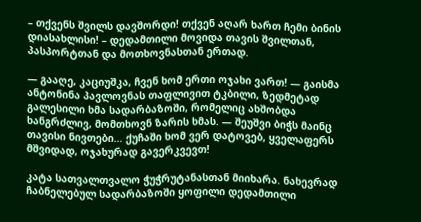– თქვენს შვილს დავშორდი! თქვენ აღარ ხართ ჩემი ბინის დიასახლისი! – დედამთილი მოვიდა თავის შვილთან, პასპორტთან და მოთხოვნასთან ერთად.

— გააღე, კაციუშკა, ჩვენ ხომ ერთი ოჯახი ვართ! — გაისმა ანტონინა პავლოვნას თაფლივით ტკბილი, ზედმეტად გალესილი ხმა სადარბაზოში, რომელიც ახშობდა ხანგრძლივ, მომთხოვნ ზარის ხმას. — შეუშვი ბიჭს მაინც თავისი ნივთები… ქუჩაში ხომ ვერ დატოვებ, ყველაფერს მშვიდად, ოჯახურად გავერკვევთ!

კატა სათვალთვალო ჭუჭრუტანასთან მიიხარა. ნახევრად ჩაბნელებულ სადარბაზოში ყოფილი დედამთილი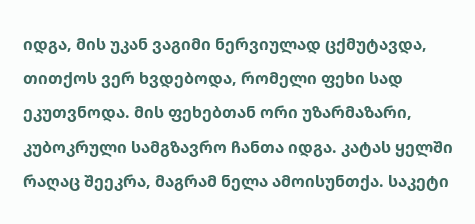იდგა, მის უკან ვაგიმი ნერვიულად ცქმუტავდა, თითქოს ვერ ხვდებოდა, რომელი ფეხი სად ეკუთვნოდა. მის ფეხებთან ორი უზარმაზარი, კუბოკრული სამგზავრო ჩანთა იდგა. კატას ყელში რაღაც შეეკრა, მაგრამ ნელა ამოისუნთქა. საკეტი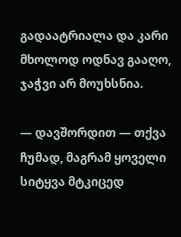გადაატრიალა და კარი მხოლოდ ოდნავ გააღო, ჯაჭვი არ მოუხსნია.

— დავშორდით — თქვა ჩუმად, მაგრამ ყოველი სიტყვა მტკიცედ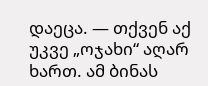დაეცა. — თქვენ აქ უკვე „ოჯახი“ აღარ ხართ. ამ ბინას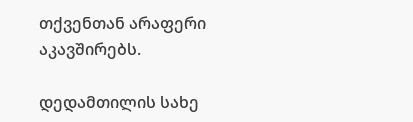თქვენთან არაფერი აკავშირებს.

დედამთილის სახე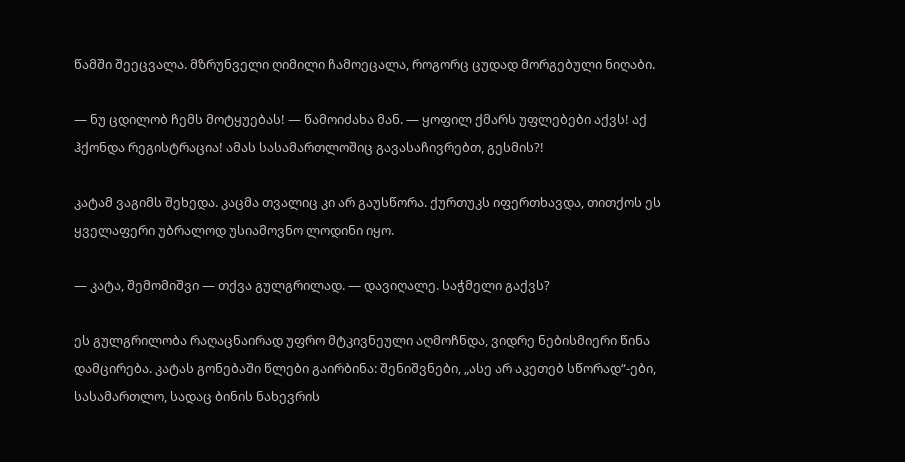წამში შეეცვალა. მზრუნველი ღიმილი ჩამოეცალა, როგორც ცუდად მორგებული ნიღაბი.

— ნუ ცდილობ ჩემს მოტყუებას! — წამოიძახა მან. — ყოფილ ქმარს უფლებები აქვს! აქ ჰქონდა რეგისტრაცია! ამას სასამართლოშიც გავასაჩივრებთ, გესმის?!

კატამ ვაგიმს შეხედა. კაცმა თვალიც კი არ გაუსწორა. ქურთუკს იფერთხავდა, თითქოს ეს ყველაფერი უბრალოდ უსიამოვნო ლოდინი იყო.

— კატა, შემომიშვი — თქვა გულგრილად. — დავიღალე. საჭმელი გაქვს?

ეს გულგრილობა რაღაცნაირად უფრო მტკივნეული აღმოჩნდა, ვიდრე ნებისმიერი წინა დამცირება. კატას გონებაში წლები გაირბინა: შენიშვნები, „ასე არ აკეთებ სწორად“-ები, სასამართლო, სადაც ბინის ნახევრის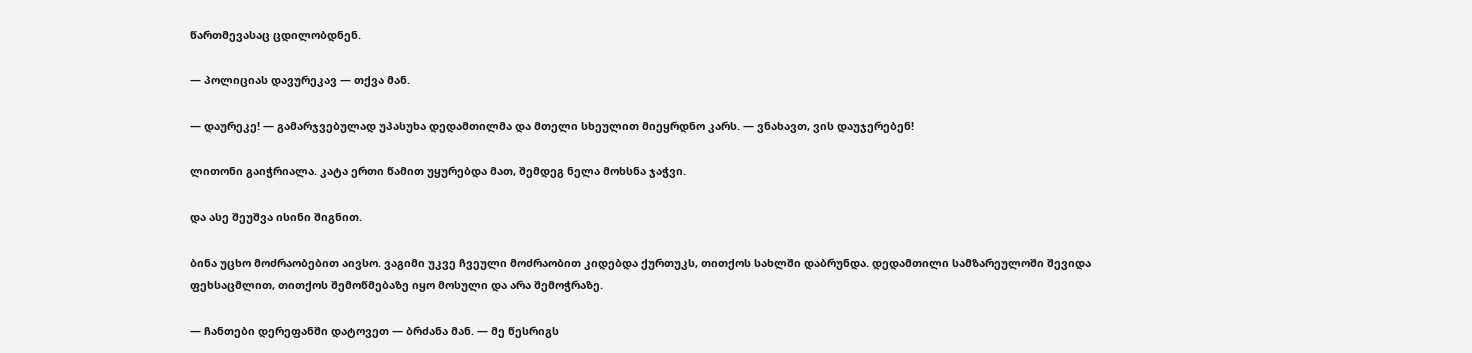წართმევასაც ცდილობდნენ.

— პოლიციას დავურეკავ — თქვა მან.

— დაურეკე! — გამარჯვებულად უპასუხა დედამთილმა და მთელი სხეულით მიეყრდნო კარს. — ვნახავთ, ვის დაუჯერებენ!

ლითონი გაიჭრიალა. კატა ერთი წამით უყურებდა მათ, შემდეგ ნელა მოხსნა ჯაჭვი.

და ასე შეუშვა ისინი შიგნით.

ბინა უცხო მოძრაობებით აივსო. ვაგიმი უკვე ჩვეული მოძრაობით კიდებდა ქურთუკს, თითქოს სახლში დაბრუნდა. დედამთილი სამზარეულოში შევიდა ფეხსაცმლით, თითქოს შემოწმებაზე იყო მოსული და არა შემოჭრაზე.

— ჩანთები დერეფანში დატოვეთ — ბრძანა მან. — მე წესრიგს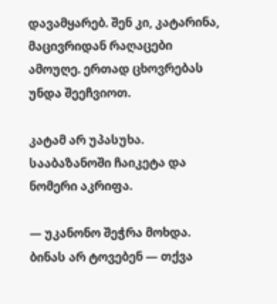დავამყარებ. შენ კი, კატარინა, მაცივრიდან რაღაცები ამოუღე. ერთად ცხოვრებას უნდა შეეჩვიოთ.

კატამ არ უპასუხა. სააბაზანოში ჩაიკეტა და ნომერი აკრიფა.

— უკანონო შეჭრა მოხდა. ბინას არ ტოვებენ — თქვა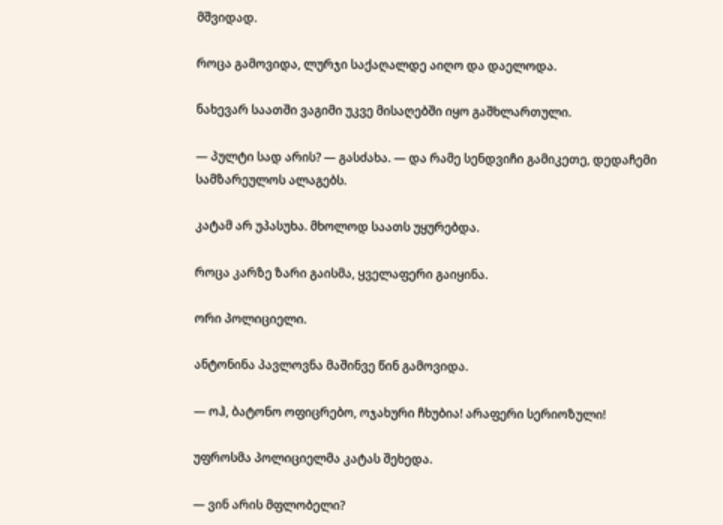მშვიდად.

როცა გამოვიდა, ლურჯი საქაღალდე აიღო და დაელოდა.

ნახევარ საათში ვაგიმი უკვე მისაღებში იყო გაშხლართული.

— პულტი სად არის? — გასძახა. — და რამე სენდვიჩი გამიკეთე, დედაჩემი სამზარეულოს ალაგებს.

კატამ არ უპასუხა. მხოლოდ საათს უყურებდა.

როცა კარზე ზარი გაისმა, ყველაფერი გაიყინა.

ორი პოლიციელი.

ანტონინა პავლოვნა მაშინვე წინ გამოვიდა.

— ოჰ, ბატონო ოფიცრებო, ოჯახური ჩხუბია! არაფერი სერიოზული!

უფროსმა პოლიციელმა კატას შეხედა.

— ვინ არის მფლობელი?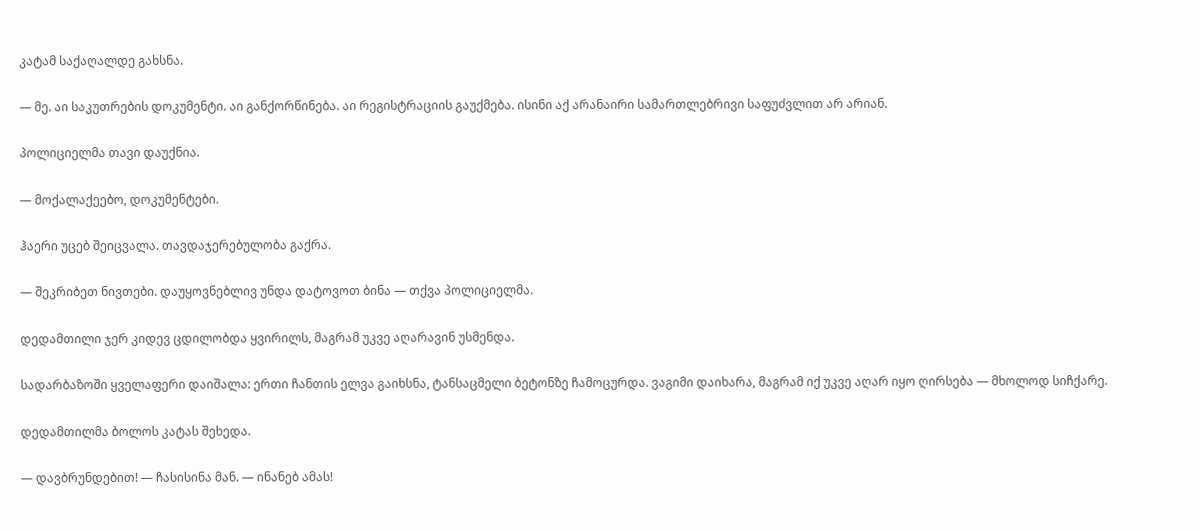კატამ საქაღალდე გახსნა.

— მე. აი საკუთრების დოკუმენტი. აი განქორწინება. აი რეგისტრაციის გაუქმება. ისინი აქ არანაირი სამართლებრივი საფუძვლით არ არიან.

პოლიციელმა თავი დაუქნია.

— მოქალაქეებო, დოკუმენტები.

ჰაერი უცებ შეიცვალა. თავდაჯერებულობა გაქრა.

— შეკრიბეთ ნივთები. დაუყოვნებლივ უნდა დატოვოთ ბინა — თქვა პოლიციელმა.

დედამთილი ჯერ კიდევ ცდილობდა ყვირილს, მაგრამ უკვე აღარავინ უსმენდა.

სადარბაზოში ყველაფერი დაიშალა: ერთი ჩანთის ელვა გაიხსნა, ტანსაცმელი ბეტონზე ჩამოცურდა. ვაგიმი დაიხარა, მაგრამ იქ უკვე აღარ იყო ღირსება — მხოლოდ სიჩქარე.

დედამთილმა ბოლოს კატას შეხედა.

— დავბრუნდებით! — ჩასისინა მან. — ინანებ ამას!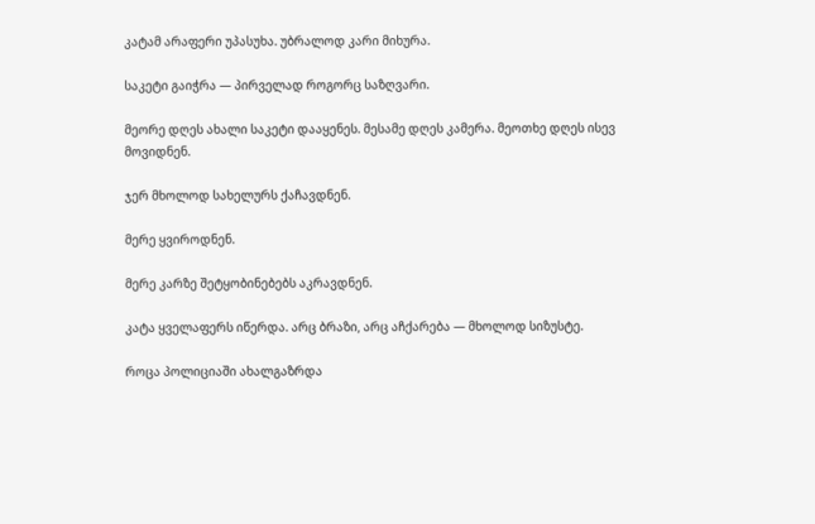კატამ არაფერი უპასუხა. უბრალოდ კარი მიხურა.

საკეტი გაიჭრა — პირველად როგორც საზღვარი.

მეორე დღეს ახალი საკეტი დააყენეს. მესამე დღეს კამერა. მეოთხე დღეს ისევ მოვიდნენ.

ჯერ მხოლოდ სახელურს ქაჩავდნენ.

მერე ყვიროდნენ.

მერე კარზე შეტყობინებებს აკრავდნენ.

კატა ყველაფერს იწერდა. არც ბრაზი, არც აჩქარება — მხოლოდ სიზუსტე.

როცა პოლიციაში ახალგაზრდა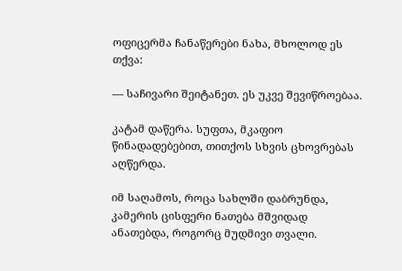ოფიცერმა ჩანაწერები ნახა, მხოლოდ ეს თქვა:

— საჩივარი შეიტანეთ. ეს უკვე შევიწროებაა.

კატამ დაწერა. სუფთა, მკაფიო წინადადებებით, თითქოს სხვის ცხოვრებას აღწერდა.

იმ საღამოს, როცა სახლში დაბრუნდა, კამერის ცისფერი ნათება მშვიდად ანათებდა, როგორც მუდმივი თვალი.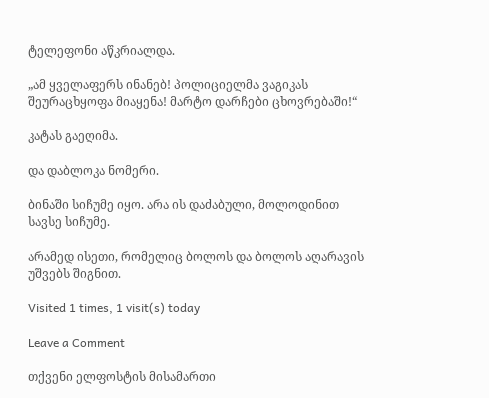ტელეფონი აწკრიალდა.

„ამ ყველაფერს ინანებ! პოლიციელმა ვაგიკას შეურაცხყოფა მიაყენა! მარტო დარჩები ცხოვრებაში!“

კატას გაეღიმა.

და დაბლოკა ნომერი.

ბინაში სიჩუმე იყო. არა ის დაძაბული, მოლოდინით სავსე სიჩუმე.

არამედ ისეთი, რომელიც ბოლოს და ბოლოს აღარავის უშვებს შიგნით.

Visited 1 times, 1 visit(s) today

Leave a Comment

თქვენი ელფოსტის მისამართი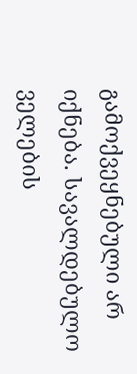გამოქვეყნებული არ იქნება. სავალდებულო ველების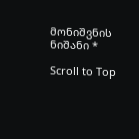მონიშვნის ნიშანი *

Scroll to Top